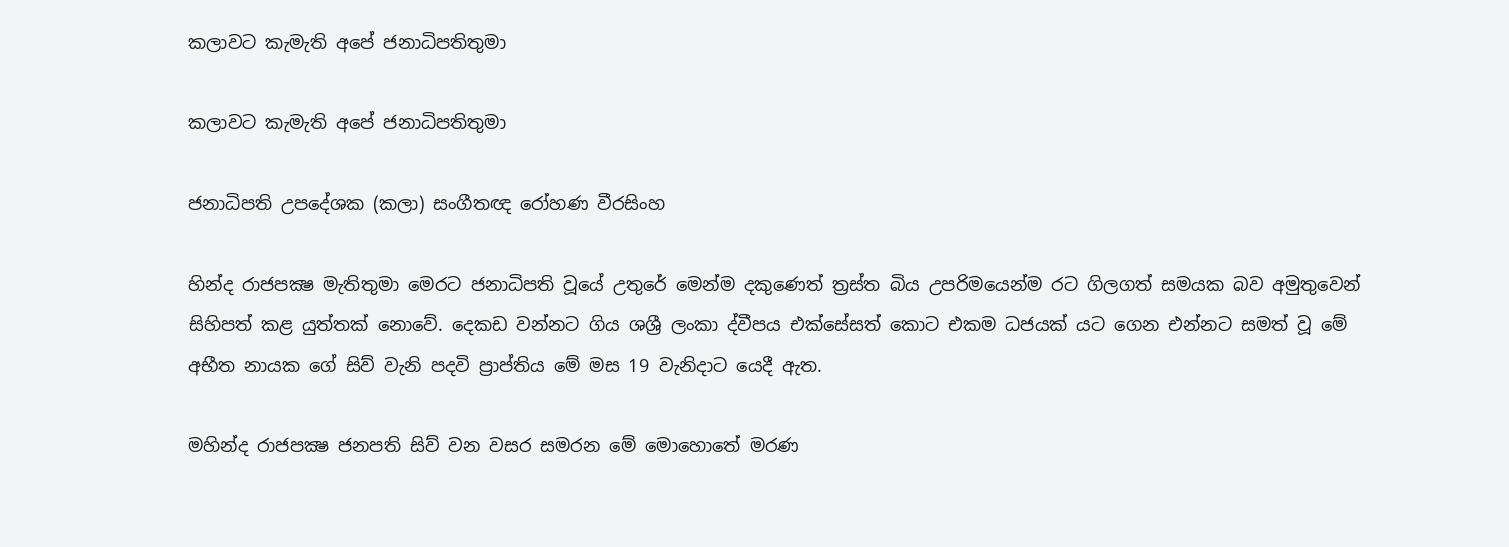කලාවට කැමැති අපේ ජනාධිපතිතුමා

කලාවට කැමැති අපේ ජනාධිපතිතුමා

ජනාධිපති උපදේශක (කලා) සංගීතඥ රෝහණ වීරසිංහ

හින්ද රාජපක්‍ෂ මැතිතුමා මෙරට ජනාධිපති වූයේ උතුරේ මෙන්ම දකුණෙත් ත්‍රස්ත බිය උපරිමයෙන්ම රට ගිලගත් සමයක බව අමුතුවෙන් සිහිපත් කළ යුත්තක් නොවේ. දෙකඩ වන්නට ගිය ශශ්‍රී ලංකා ද්වීපය එක්සේසත් කොට එකම ධජයක් යට ගෙන එන්නට සමත් වූ මේ අභීත නායක ගේ සිව් වැනි පදවි ප්‍රාප්තිය මේ මස 19 වැනිදාට යෙදී ඇත.

මහින්ද රාජපක්‍ෂ ජනපති සිව් වන වසර සමරන මේ මොහොතේ මරණ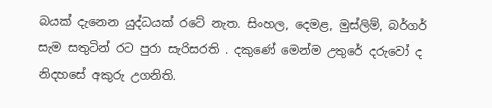බයක් දැනෙන යුද්ධයක් රටේ නැත. සිංහල, දෙමළ, මුස්ලිම්, බර්ගර් සැම සතුටින් රට පුරා සැරිසරති . දකුණේ මෙන්ම උතුරේ දරුවෝ ද නිදහසේ අකුරු උගනිති.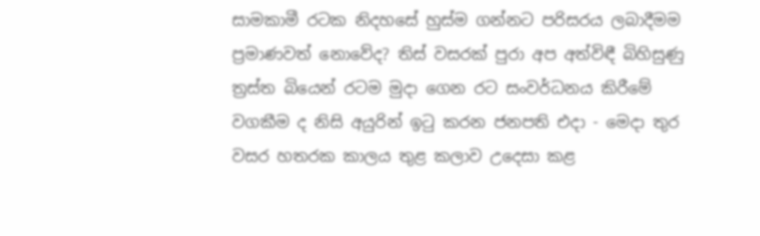සාමකාමී රටක නිදහසේ හුස්ම ගන්නට පරිසරය ලබාදීමම ප්‍රමාණවත් නොවේද? තිස් වසරක් පුරා අප අත්විඳී බිහිසුණු ත්‍රස්ත බියෙන් රටම මුදා ගෙන රට සංවර්ධනය කිරීමේ වගකීම ද නිසි අයුරින් ඉටු කරන ජනපති එදා - මෙදා තුර වසර හතරක කාලය තුළ කලාව උදෙසා කළ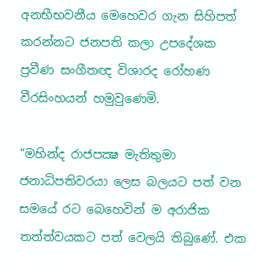අනභීභවනීය මෙහෙවර ගැන සිහිපත් කරන්නට ජනපති කලා උපදේශක ප්‍රවීණ සංගීතඥ විශාරද රෝහණ වීරසිංහයන් හමුවුණෙමි.

“මහින්ද රාජපක්‍ෂ මැතිතුමා ජනාධිපතිවරයා ලෙස බලයට පත් වන සමයේ රට බෙහෙවින් ම අරාජික තත්ත්වයකට පත් වෙලයි තිබුණේ. එක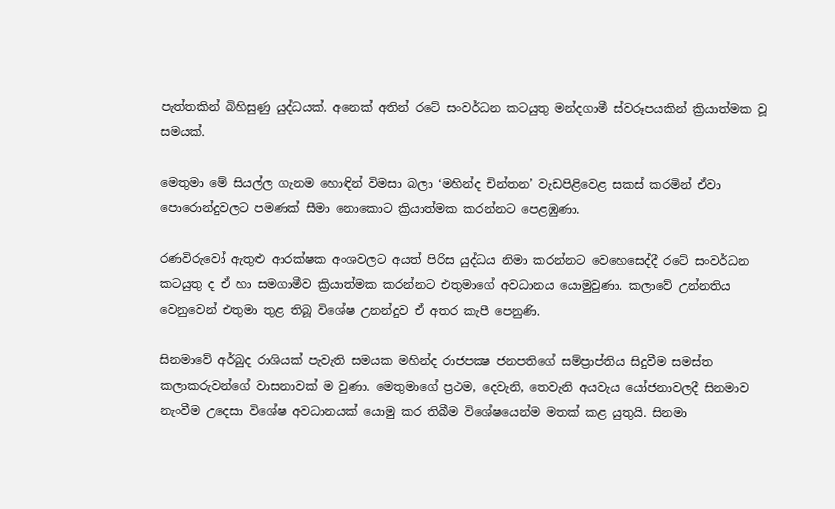පැත්තකින් බිහිසුණු යුද්ධයක්. අනෙක් අතින් රටේ සංවර්ධන කටයුතු මන්දගාමී ස්වරූපයකින් ක්‍රියාත්මක වූ සමයක්.

මෙතුමා මේ සියල්ල ගැනම හොඳින් විමසා බලා ‘මහින්ද චින්තන’ වැඩපිළිවෙළ සකස් කරමින් ඒවා පොරොන්දුවලට පමණක් සීමා නොකොට ක්‍රියාත්මක කරන්නට පෙළඹුණා.

රණවිරුවෝ ඇතුළු ආරක්ෂක අංශවලට අයත් පිරිස යුද්ධය නිමා කරන්නට වෙහෙසෙද්දී රටේ සංවර්ධන කටයුතු ද ඒ හා සමගාමීව ක්‍රියාත්මක කරන්නට එතුමාගේ අවධානය යොමුවුණා. කලාවේ උන්නතිය වෙනුවෙන් එතුමා තුළ තිබූ විශේෂ උනන්දුව ඒ අතර කැපී පෙනුණි.

සිනමාවේ අර්බුද රාශියක් පැවැති සමයක මහින්ද රාජපක්‍ෂ ජනපතිගේ සම්ප්‍රාප්තිය සිදුවීම සමස්ත කලාකරුවන්ගේ වාසනාවක් ම වුණා. මෙතුමාගේ ප්‍රථම, දෙවැනි, තෙවැනි අයවැය යෝජනාවලදී සිනමාව නැංවීම උදෙසා විශේෂ අවධානයක් යොමු කර තිබීම විශේෂයෙන්ම මතක් කළ යුතුයි. සිනමා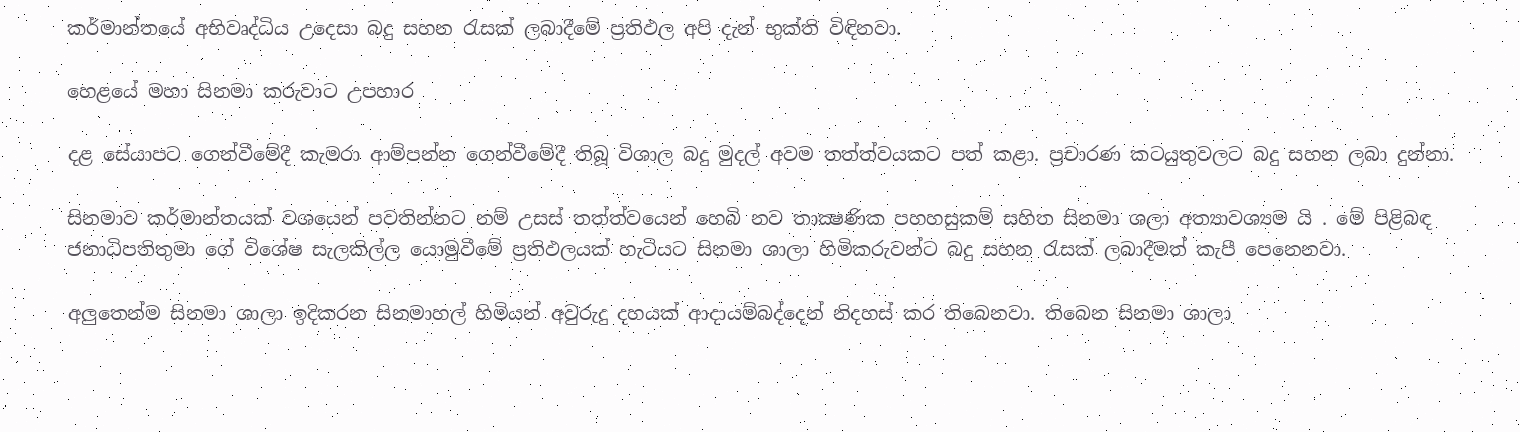කර්මාන්තයේ අභිවෘද්ධිය උදෙසා බදු සහන රැසක් ලබාදීමේ ප්‍රතිඵල අපි දැන් භුක්ති විඳිනවා.

හෙළයේ මහා සිනමා කරුවාට උපහාර

දළ සේයාපට ගෙන්වීමේදී කැමරා ආම්පන්න ගෙන්වීමේදී තිබූ විශාල බදු මුදල් අවම තත්ත්වයකට පත් කළා. ප්‍රචාරණ කටයුතුවලට බදු සහන ලබා දුන්නා.

සිනමාව කර්මාන්තයක් වශයෙන් පවතින්නට නම් උසස් තත්ත්වයෙන් හෙබි නව තාක්‍ෂණික පහහසුකම් සහිත සිනමා ශලා අත්‍යාවශ්‍යම යි . මේ පිළිබඳ ජනාධිපතිතුමා ගේ විශේෂ සැලකිල්ල යොමුවීමේ ප්‍රතිඵලයක් හැටියට සිනමා ශාලා හිමිකරුවන්ට බදු සහන රැසක් ලබාදීමත් කැපී පෙනෙනවා.

අලුතෙන්ම සිනමා ශාලා ඉදිකරන සිනමාහල් හිමියන් අවුරුදු දහයක් ආදායම්බද්දෙන් නිදහස් කර තිබෙනවා. තිබෙන සිනමා ශාලා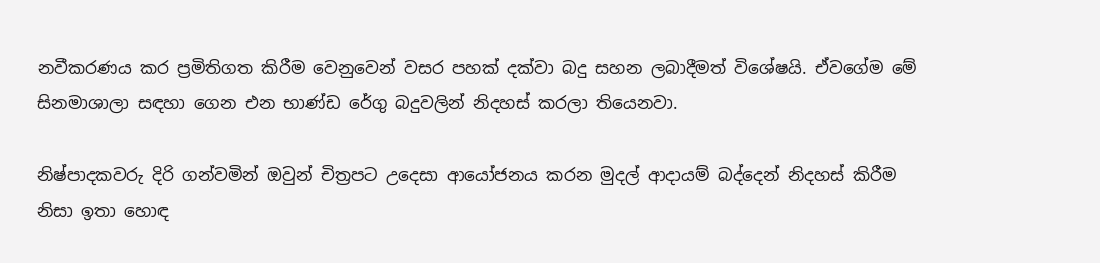නවීකරණය කර ප්‍රමිතිගත කිරීම වෙනුවෙන් වසර පහක් දක්වා බදු සහන ලබාදීමත් විශේෂයි. ඒවගේම මේ සිනමාශාලා සඳහා ගෙන එන භාණ්ඩ රේගු බදුවලින් නිදහස් කරලා තියෙනවා.

නිෂ්පාදකවරු දිරි ගන්වමින් ඔවුන් චිත්‍රපට උදෙසා ආයෝජනය කරන මුදල් ආදායම් බද්දෙන් නිදහස් කිරීම නිසා ඉතා හොඳ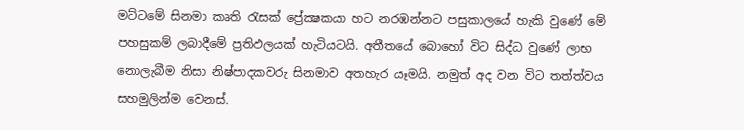මට්ටමේ සිනමා කෘති රැසක් ප්‍රේක්‍ෂකයා හට නරඹන්නට පසුකාලයේ හැකි වුණේ මේ පහසුකම් ලබාදීමේ ප්‍රතිඵලයක් හැටියටයි. අතීතයේ බොහෝ විට සිද්ධ වුණේ ලාභ නොලැබීම නිසා නිෂ්පාදකවරු සිනමාව අතහැර යෑමයි. නමුත් අද වන විට තත්ත්වය සහමුලින්ම වෙනස්.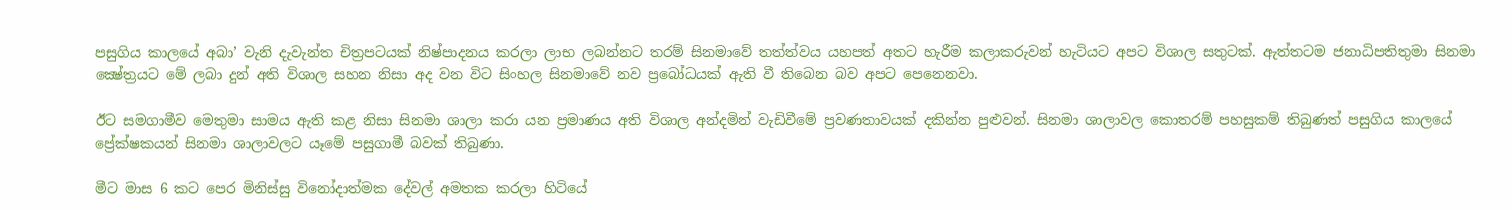පසුගිය කාලයේ අබා’ වැනි දැවැන්ත චිත්‍රපටයක් නිෂ්පාදනය කරලා ලාභ ලබන්නට තරම් සිනමාවේ තත්ත්වය යහපත් අතට හැරීම කලාකරුවන් හැටියට අපට විශාල සතුටක්. ඇත්තටම ජනාධිපතිතුමා සිනමා ක්‍ෂේත්‍රයට මේ ලබා දුන් අති විශාල සහන නිසා අද වන විට සිංහල සිනමාවේ නව ප්‍රබෝධයක් ඇති වී තිබෙන බව අපට පෙනෙනවා.

ඊට සමගාමීව මෙතුමා සාමය ඇති කළ නිසා සිනමා ශාලා කරා යන ප්‍රමාණය අති විශාල අන්දමින් වැඩිවීමේ ප්‍රවණතාවයක් දකින්න පුළුවන්. සිනමා ශාලාවල කොතරම් පහසුකම් තිබුණත් පසුගිය කාලයේ ප්‍රේක්ෂකයන් සිනමා ශාලාවලට යෑමේ පසුගාමී බවක් තිබුණා.

මීට මාස 6 කට පෙර මිනිස්සු විනෝදාත්මක දේවල් අමතක කරලා හිටියේ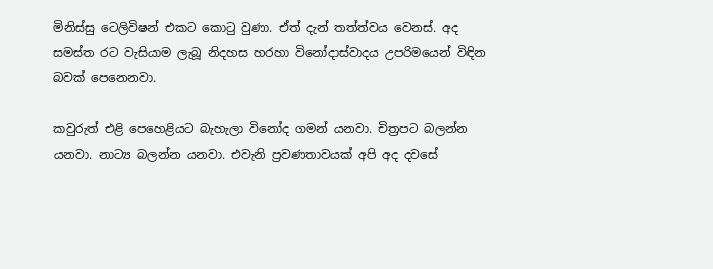මිනිස්සු ටෙලිවිෂන් එකට කොටු වුණා. ඒත් දැන් තත්ත්වය වෙනස්. අද සමස්ත රට වැසියාම ලැබූ නිදහස හරහා විනෝදාස්වාදය උපරිමයෙන් විඳින බවක් පෙනෙනවා.

කවුරුත් එළි පෙහෙළියට බැහැලා විනෝද ගමන් යනවා. චිත්‍රපට බලන්න යනවා. නාට්‍ය බලන්න යනවා. එවැනි ප්‍රවණතාවයක් අපි අද දවසේ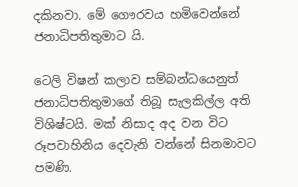දකිනවා. මේ ගෞරවය හමිවෙන්නේ ජනාධිපතිතුමාට යි.

ටෙලි විෂන් කලාව සම්බන්ධයෙනුත් ජනාධිපතිතුමාගේ තිබූ සැලකිල්ල අති විශිෂ්ටයි. මක් නිසාද අද වන විට රූපවාහිනිය දෙවැනි වන්නේ සිනමාවට පමණි.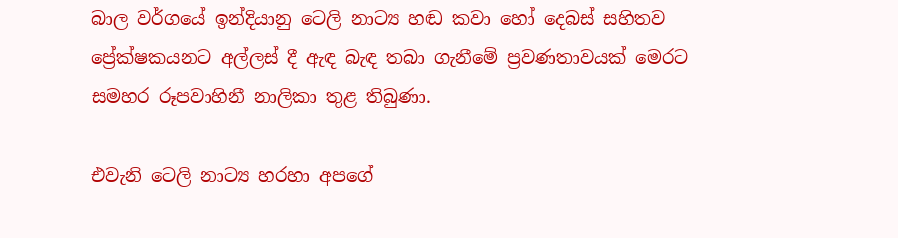බාල වර්ගයේ ඉන්දියානු ටෙලි නාට්‍ය හඬ කවා හෝ දෙබස් සහිතව ප්‍රේක්ෂකයනට අල්ලස් දී ඇඳ බැඳ තබා ගැනීමේ ප්‍රවණතාවයක් මෙරට සමහර රූපවාහිනී නාලිකා තුළ තිබුණා.

එවැනි ටෙලි නාට්‍ය හරහා අපගේ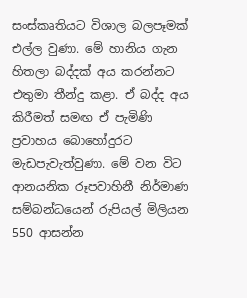සංස්කෘතියට විශාල බලපෑමක් එල්ල වුණා. මේ හානිය ගැන හිතලා බද්දක් අය කරන්නට එතුමා තීන්දු කළා. ඒ බද්ද අය කිරීමත් සමඟ ඒ පැමිණි ප්‍රවාහය බොහෝදුරට මැඩපැවැත්වුණා. මේ වන විට ආනයනික රූපවාහිනී නිර්මාණ සම්බන්ධයෙන් රුපියල් මිලියන 550 ආසන්න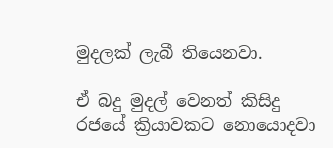මුදලක් ලැබී තියෙනවා.

ඒ බදු මුදල් වෙනත් කිසිදු රජයේ ක්‍රියාවකට නොයොදවා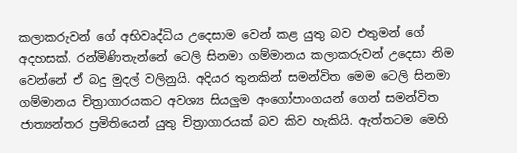කලාකරුවන් ගේ අභිවෘද්ධිය උදෙසාම වෙන් කළ යුතු බව එතුමන් ගේ අදහසක්. රන්මිණිතැන්නේ ටෙලි සිනමා ගම්මානය කලාකරුවන් උදෙසා නිම වෙන්නේ ඒ බදු මුදල් වලිනුයි. අදියර තුනකින් සමන්විත මෙම ටෙලි සිනමා ගම්මානය චිත්‍රාගාරයකට අවශ්‍ය සියලුම අංගෝපාංගයන් ගෙන් සමන්විත ජාත්‍යන්තර ප්‍රමිතියෙන් යුතු චිත්‍රාගාරයක් බව කිව හැකියි. ඇත්තටම මෙහි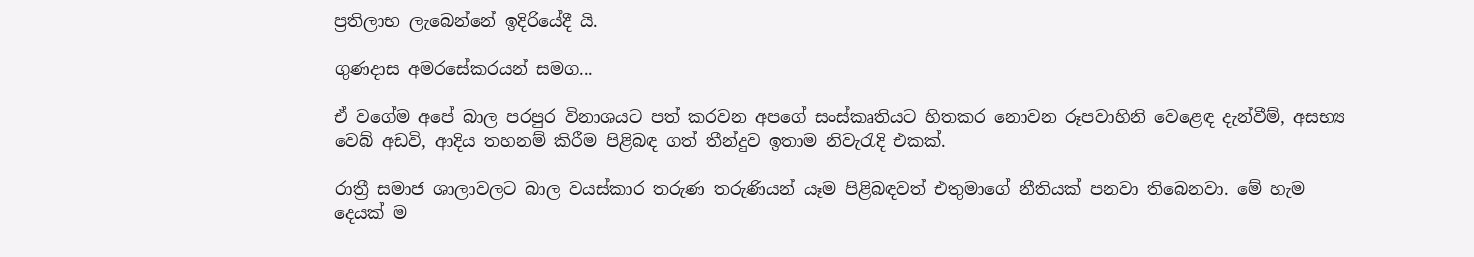ප්‍රතිලාභ ලැබෙන්නේ ඉදිරියේදී යි.

ගුණදාස අමරසේකරයන් සමග...

ඒ වගේම අපේ බාල පරපුර විනාශයට පත් කරවන අපගේ සංස්කෘතියට හිතකර නොවන රූපවාහිනි වෙළෙඳ දැන්වීම්, අසභ්‍ය වෙබ් අඩවි, ආදිය තහනම් කිරීම පිළිබඳ ගත් තීන්දුව ඉතාම නිවැරැදි එකක්.

රාත්‍රී සමාජ ශාලාවලට බාල වයස්කාර තරුණ තරුණියන් යෑම පිළිබඳවත් එතුමාගේ නීතියක් පනවා තිබෙනවා. මේ හැම දෙයක් ම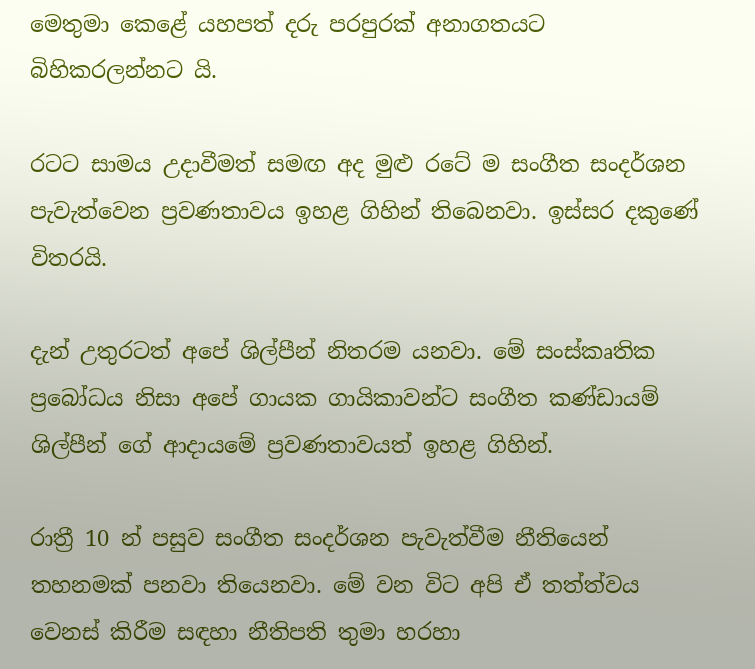මෙතුමා කෙළේ යහපත් දරු පරපුරක් අනාගතයට බිහිකරලන්නට යි.

රටට සාමය උදාවීමත් සමඟ අද මුළු රටේ ම සංගීත සංදර්ශන පැවැත්වෙන ප්‍රවණතාවය ඉහළ ගිහින් තිබෙනවා. ඉස්සර දකුණේ විතරයි.

දැන් උතුරටත් අපේ ශිල්පීන් නිතරම යනවා. මේ සංස්කෘතික ප්‍රබෝධය නිසා අපේ ගායක ගායිකාවන්ට සංගීත කණ්ඩායම් ශිල්පීන් ගේ ආදායමේ ප්‍රවණතාවයත් ඉහළ ගිහින්.

රාත්‍රී 10 න් පසුව සංගීත සංදර්ශන පැවැත්වීම නීතියෙන් තහනමක් පනවා තියෙනවා. මේ වන විට අපි ඒ තත්ත්වය වෙනස් කිරීම සඳහා නීතිපති තුමා හරහා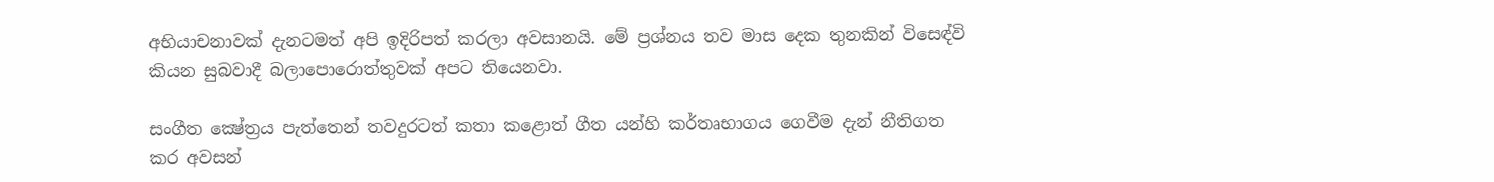අභියාචනාවක් දැනටමත් අපි ඉදිරිපත් කරලා අවසානයි. මේ ප්‍රශ්නය තව මාස දෙක තුනකින් විසෙඳ්වි කියන සුබවාදී බලාපොරොත්තුවක් අපට තියෙනවා.

සංගීත ක්‍ෂේත්‍රය පැත්තෙන් තවදුරටත් කතා කළොත් ගීත යන්හි කර්තෘභාගය ගෙවීම දැන් නීතිගත කර අවසන්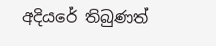අදියරේ තිබුණත්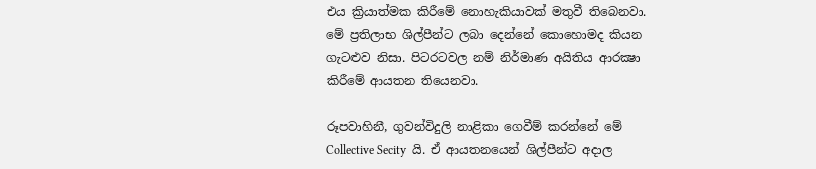එය ක්‍රියාත්මක කිරීමේ නොහැකියාවක් මතුවී තිබෙනවා. මේ ප්‍රතිලාභ ශිල්පීන්ට ලබා දෙන්නේ කොහොමද කියන ගැටළුව නිසා. පිටරටවල නම් නිර්මාණ අයිතිය ආරක්‍ෂා කිරීමේ ආයතන තියෙනවා.

රූපවාහිනී, ගුවන්විදුලි නාළිකා ගෙවීම් කරන්නේ මේ Collective Secity  යි. ඒ ආයතනයෙන් ශිල්පීන්ට අදාල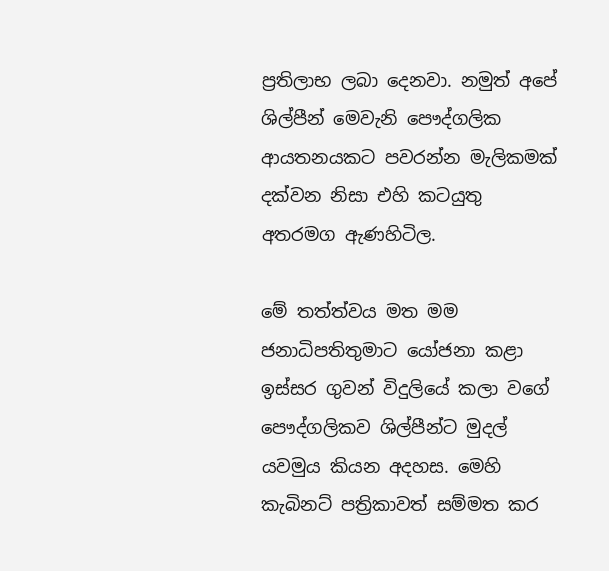ප්‍රතිලාභ ලබා දෙනවා. නමුත් අපේ ශිල්පීන් මෙවැනි පෞද්ගලික ආයතනයකට පවරන්න මැලිකමක් දක්වන නිසා එහි කටයුතු අතරමග ඇණහිටිල.

මේ තත්ත්වය මත මම ජනාධිපතිතුමාට යෝජනා කළා ඉස්සර ගුවන් විදුලියේ කලා වගේ පෞද්ගලිකව ශිල්පීන්ට මුදල් යවමුය කියන අදහස. මෙහි කැබිනට් පත්‍රිකාවත් සම්මත කර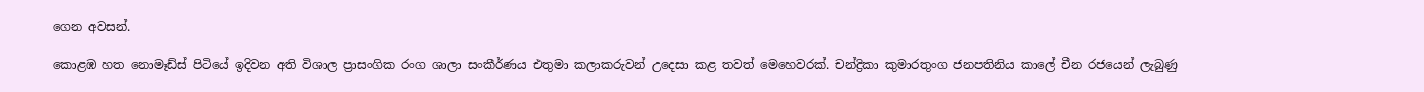ගෙන අවසන්.

කොළඹ හත නොමෑඩ්ස් පිටියේ ඉදිවන අති විශාල ප්‍රාසංගික රංග ශාලා සංකීර්ණය එතුමා කලාකරුවන් උදෙසා කළ තවත් මෙහෙවරක්. චන්ද්‍රිකා කුමාරතුංග ජනපතිනිය කාලේ චීන රජයෙන් ලැබුණු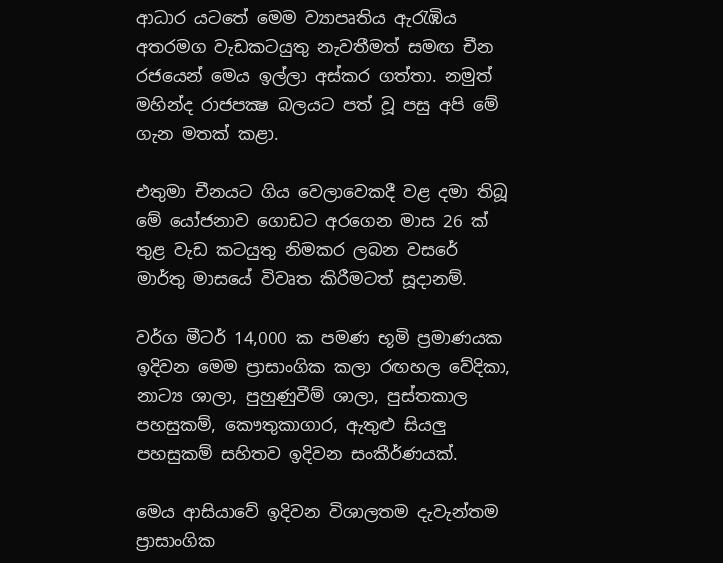ආධාර යටතේ මෙම ව්‍යාපෘතිය ඇරැඹිය අතරමග වැඩකටයුතු නැවතීමත් සමඟ චීන රජයෙන් මෙය ඉල්ලා අස්කර ගත්තා. නමුත් මහින්ද රාජපක්‍ෂ බලයට පත් වූ පසු අපි මේ ගැන මතක් කළා.

එතුමා චීනයට ගිය වෙලාවෙකදී වළ දමා තිබූ මේ යෝජනාව ගොඩට අරගෙන මාස 26 ක් තුළ වැඩ කටයුතු නිමකර ලබන වසරේ මාර්තු මාසයේ විවෘත කිරීමටත් සූදානම්.

වර්ග මීටර් 14,000 ක පමණ භූමි ප්‍රමාණයක ඉදිවන මෙම ප්‍රාසාංගික කලා රඟහල වේදිකා, නාට්‍ය ශාලා, පුහුණුවීම් ශාලා, පුස්තකාල පහසුකම්, කෞතුකාගාර, ඇතුළු සියලු පහසුකම් සහිතව ඉදිවන සංකීර්ණයක්.

මෙය ආසියාවේ ඉදිවන විශාලතම දැවැන්තම ප්‍රාසාංගික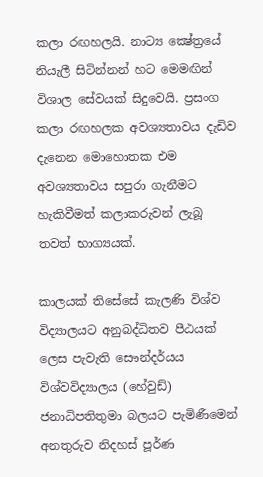කලා රඟහලයි. නාට්‍ය ක්‍ෂේත්‍රයේ නියැලී සිටින්නන් හට මෙමඟින් විශාල සේවයක් සිදුවෙයි. ප්‍රසංග කලා රඟහලක අවශ්‍යතාවය දැඩිව දැනෙන මොහොතක එම අවශ්‍යතාවය සපුරා ගැනීමට හැකිවීමත් කලාකරුවන් ලැබූ තවත් භාග්‍යයක්.

කාලයක් තිසේසේ කැලණි විශ්ව විද්‍යාලයට අනුබද්ධිතව පීඨයක් ලෙස පැවැති සෞන්දර්යය විශ්වවිද්‍යාලය (හේවුඩ්) ජනාධිපතිතුමා බලයට පැමිණීමෙන් අනතුරුව නිදහස් පූර්ණ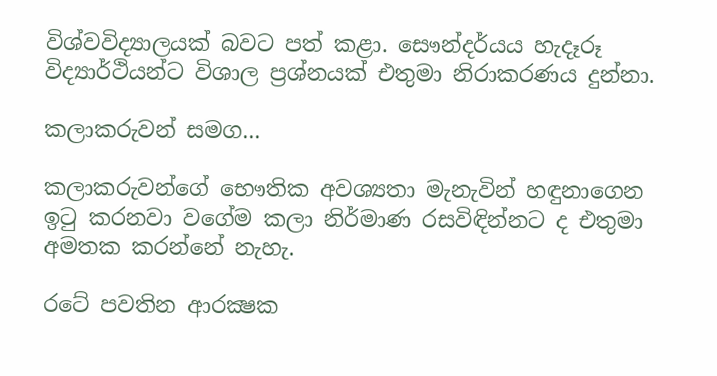විශ්වවිද්‍යාලයක් බවට පත් කළා. සෞන්දර්යය හැදෑරූ විද්‍යාර්ථියන්ට විශාල ප්‍රශ්නයක් එතුමා නිරාකරණය දුන්නා.

කලාකරුවන් සමග...

කලාකරුවන්ගේ භෞතික අවශ්‍යතා මැනැවින් හඳුනාගෙන ඉටු කරනවා වගේම කලා නිර්මාණ රසවිඳින්නට ද එතුමා අමතක කරන්නේ නැහැ.

රටේ පවතින ආරක්‍ෂක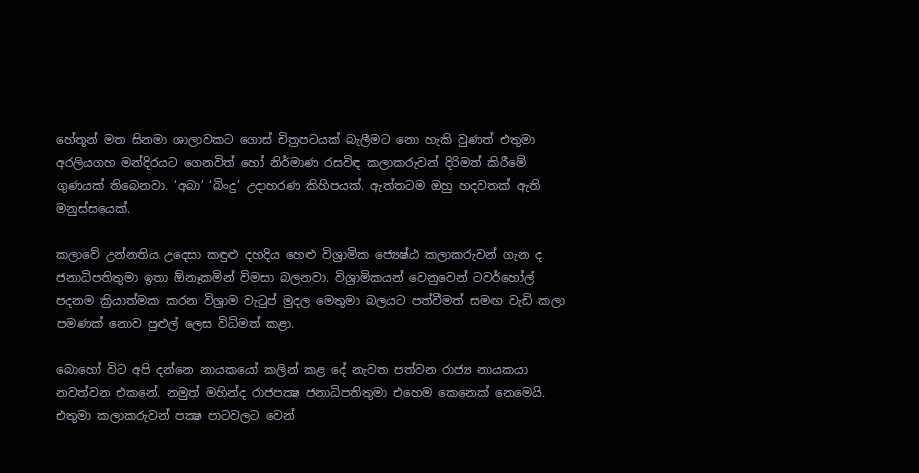හේතූන් මත සිනමා ශාලාවකට ගොස් චිත්‍රපටයක් බැලීමට නො හැකි වුණත් එතුමා අරලියගහ මන්දිරයට ගෙනවිත් හෝ නිර්මාණ රසවිඳ කලාකරුවන් දිරිමත් කිරීමේ ගුණයක් තිබෙනවා. ‘අබා’ ‘බිංදු’ උදාහරණ කිහිපයක්. ඇත්තටම ඔහු හදවතක් ඇති මනුස්සයෙක්.

කලාවේ උන්නතිය උදෙසා කඳුළු දහදිය හෙළු විශ්‍රාමික ජ්‍යෙෂ්ඨ කලාකරුවන් ගැන ද ජනාධිපතිතුමා ඉතා ඕනෑකමින් විමසා බලනවා. විශ්‍රාමිකයන් වෙනුවෙන් ටවර්හෝල් පදනම ක්‍රියාත්මක කරන විශ්‍රාම වැටුප් මුදල මෙතුමා බලයට පත්වීමත් සමඟ වැඩි කලා පමණක් නොව පුළුල් ලෙස විධිමත් කළා.

බොහෝ විට අපි දන්නෙ නායකයෝ කලින් කළ දේ නැවත පත්වන රාජ්‍ය නායකයා නවත්වන එකනේ. නමුත් මහින්ද රාජපක්‍ෂ ජනාධිපතිතුමා එහෙම කෙනෙක් නෙමෙයි. එතුමා කලාකරුවන් පක්‍ෂ පාටවලට වෙන්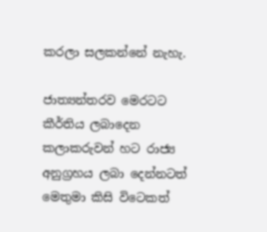කරලා සලකන්නේ නැහැ.

ජාත්‍යන්තරව මෙරටට කීර්තිය ලබාදෙන කලාකරුවන් හට රාජ්‍ය අනුග්‍රහය ලබා දෙන්නටත් මෙතුමා කිසි විටෙකත්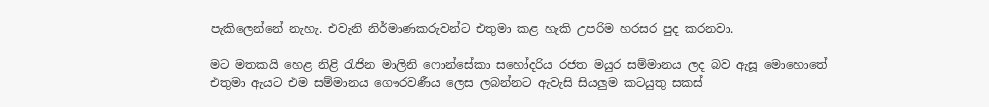පැකිලෙන්නේ නැහැ. එවැනි නිර්මාණකරුවන්ට එතුමා කළ හැකි උපරිම හරසර පුද කරනවා.

මට මතකයි හෙළ නිළි රැජින මාලිනි ෆොන්සේකා සහෝදරිය රජත මයුර සම්මානය ලද බව ඇසූ මොහොතේ එතුමා ඇයට එම සම්මානය ගෞරවණීය ලෙස ලබන්නට ඇවැසි සියලුම කටයුතු සකස්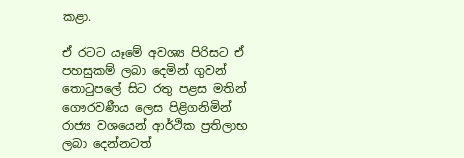කළා.

ඒ රටට යෑමේ අවශ්‍ය පිරිසට ඒ පහසුකම් ලබා දෙමින් ගුවන් තොටුපලේ සිට රතු පළස මතින් ගෞරවණීය ලෙස පිළිගනිමින් රාජ්‍ය වශයෙන් ආර්ථික ප්‍රතිලාභ ලබා දෙන්නටත්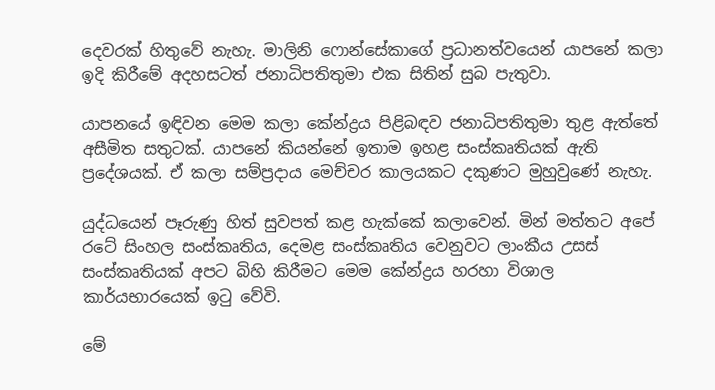දෙවරක් හිතුවේ නැහැ. මාලිනි ෆොන්සේකාගේ ප්‍රධානත්වයෙන් යාපනේ කලා ඉදි කිරීමේ අදහසටත් ජනාධිපතිතුමා එක සිතින් සුබ පැතුවා.

යාපනයේ ඉඳිවන මෙම කලා කේන්ද්‍රය පිළිබඳව ජනාධිපතිතුමා තුළ ඇත්තේ අසීමිත සතුටක්. යාපනේ කියන්නේ ඉතාම ඉහළ සංස්කෘතියක් ඇති ප්‍රදේශයක්. ඒ කලා සම්ප්‍රදාය මෙච්චර කාලයකට දකුණට මුහුවුණේ නැහැ.

යුද්ධයෙන් පෑරුණු හිත් සුවපත් කළ හැක්කේ කලාවෙන්. මින් මත්තට අපේ රටේ සිංහල සංස්කෘතිය, දෙමළ සංස්කෘතිය වෙනුවට ලාංකීය උසස් සංස්කෘතියක් අපට බිහි කිරීමට මෙම කේන්ද්‍රය හරහා විශාල කාර්යභාරයෙක් ඉටු වේවි.

මේ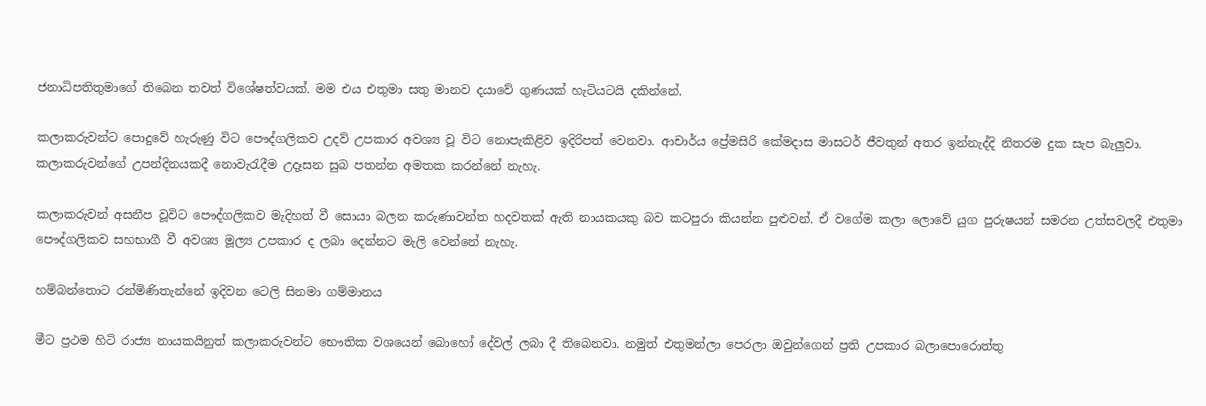ජනාධිපතිතුමාගේ තිබෙන තවත් විශේෂත්වයක්. මම එය එතුමා සතු මානව දයාවේ ගුණයක් හැටියටයි දකින්නේ.

කලාකරුවන්ට පොදුවේ හැරුණු විට පෞද්ගලිකව උදව් උපකාර අවශ්‍ය වූ විට නොපැකිළිව ඉදිරිපත් වෙනවා. ආචාර්ය ප්‍රේමසිරි කේමදාස මාසටර් ජීවතුන් අතර ඉන්නැද්දි නිතරම දුක සැප බැලුවා. කලාකරුවන්ගේ උපන්දිනයකදී නොවැරැදීම උදෑසන සුබ පතන්න අමතක කරන්නේ නැහැ.

කලාකරුවන් අසනීප වූවිට පෞද්ගලිකව මැදිහත් වී සොයා බලන කරුණාවන්ත හදවතක් ඇති නායකයකු බව කටපුරා කියන්න පුළුවන්. ඒ වගේම කලා ලොවේ යුග පුරුෂයන් සමරන උත්සවලදී එතුමා පෞද්ගලිකව සහභාගී වී අවශ්‍ය මූල්‍ය උපකාර ද ලබා දෙන්නට මැලි වෙන්නේ නැහැ.

හම්බන්තොට රන්මිණිතැන්නේ ඉදිවන ටෙලි සිනමා ගම්මානය

මීට ප්‍රථම හිටි රාජ්‍ය නායකයිනුත් කලාකරුවන්ට භෞතික වශයෙන් බොහෝ දේවල් ලබා දී තිබෙනවා. නමුත් එතුමන්ලා පෙරලා ඔවුන්ගෙන් ප්‍රති උපකාර බලාපොරොත්තු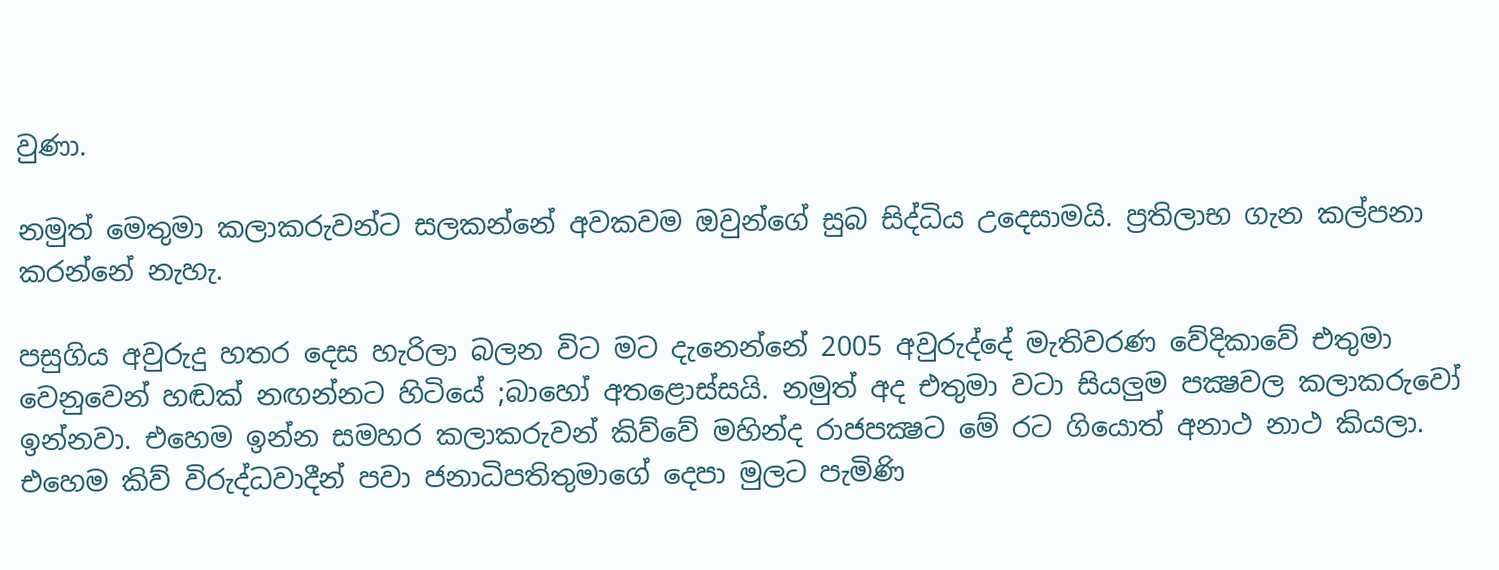වුණා.

නමුත් මෙතුමා කලාකරුවන්ට සලකන්නේ අවකවම ඔවුන්ගේ සුබ සිද්ධිය උදෙසාමයි. ප්‍රතිලාභ ගැන කල්පනා කරන්නේ නැහැ.

පසුගිය අවුරුදු හතර දෙස හැරිලා බලන විට මට දැනෙන්නේ 2005 අවුරුද්දේ මැතිවරණ වේදිකාවේ එතුමා වෙනුවෙන් හඬක් නඟන්නට හිටියේ ;බාහෝ අතළොස්සයි. නමුත් අද එතුමා වටා සියලුම පක්‍ෂවල කලාකරුවෝ ඉන්නවා. එහෙම ඉන්න සමහර කලාකරුවන් කිව්වේ මහින්ද රාජපක්‍ෂට මේ රට ගියොත් අනාථ නාථ කියලා. එහෙම කිව් විරුද්ධවාදීන් පවා ජනාධිපතිතුමාගේ දෙපා මුලට පැමිණි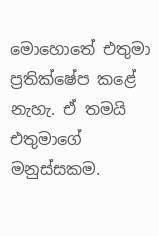මොහොතේ එතුමා ප්‍රතික්ෂේප කළේ නැහැ. ඒ තමයි එතුමාගේ මනුස්සකම.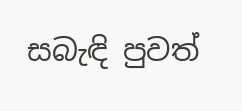සබැඳි පුවත්